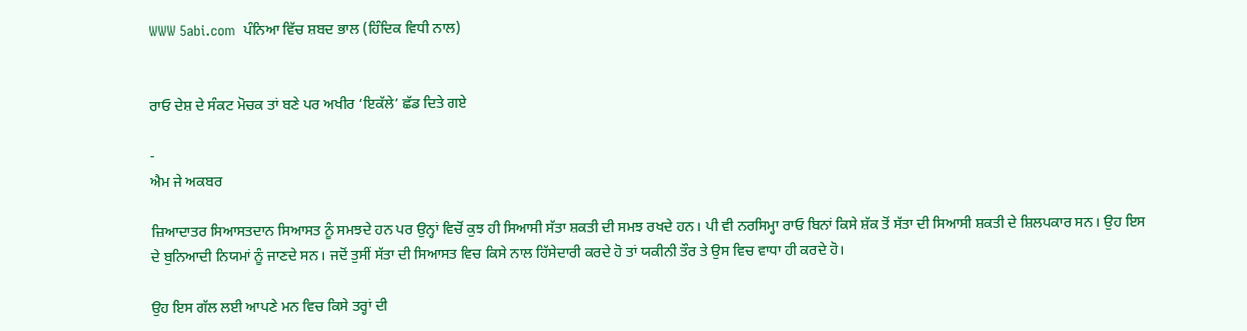WWW 5abi.com  ਪੰਨਿਆ ਵਿੱਚ ਸ਼ਬਦ ਭਾਲ (ਹਿੰਦਿਕ ਵਿਧੀ ਨਾਲ)


ਰਾਓ ਦੇਸ਼ ਦੇ ਸੰਕਟ ਮੋਚਕ ਤਾਂ ਬਣੇ ਪਰ ਅਖੀਰ ‘ਇਕੱਲੇ’ ਛੱਡ ਦਿਤੇ ਗਏ

-
ਐਮ ਜੇ ਅਕਬਰ

ਜ਼ਿਆਦਾਤਰ ਸਿਆਸਤਦਾਨ ਸਿਆਸਤ ਨੂੰ ਸਮਝਦੇ ਹਨ ਪਰ ਉਨ੍ਹਾਂ ਵਿਚੋਂ ਕੁਝ ਹੀ ਸਿਆਸੀ ਸੱਤਾ ਸ਼ਕਤੀ ਦੀ ਸਮਝ ਰਖਦੇ ਹਨ। ਪੀ ਵੀ ਨਰਸਿਮ੍ਹਾ ਰਾਓ ਬਿਨਾਂ ਕਿਸੇ ਸ਼ੱਕ ਤੋਂ ਸੱਤਾ ਦੀ ਸਿਆਸੀ ਸ਼ਕਤੀ ਦੇ ਸ਼ਿਲਪਕਾਰ ਸਨ। ਉਹ ਇਸ ਦੇ ਬੁਨਿਆਦੀ ਨਿਯਮਾਂ ਨੂੰ ਜਾਣਦੇ ਸਨ। ਜਦੋਂ ਤੁਸੀਂ ਸੱਤਾ ਦੀ ਸਿਆਸਤ ਵਿਚ ਕਿਸੇ ਨਾਲ ਹਿੱਸੇਦਾਰੀ ਕਰਦੇ ਹੋ ਤਾਂ ਯਕੀਨੀ ਤੌਰ ਤੇ ਉਸ ਵਿਚ ਵਾਧਾ ਹੀ ਕਰਦੇ ਹੋ।

ਉਹ ਇਸ ਗੱਲ ਲਈ ਆਪਣੇ ਮਨ ਵਿਚ ਕਿਸੇ ਤਰ੍ਹਾਂ ਦੀ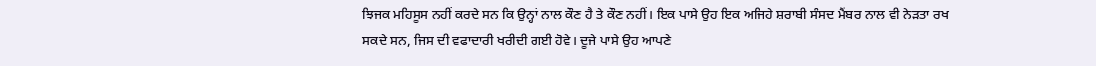ਝਿਜਕ ਮਹਿਸੂਸ ਨਹੀਂ ਕਰਦੇ ਸਨ ਕਿ ਉਨ੍ਹਾਂ ਨਾਲ ਕੌਣ ਹੈ ਤੇ ਕੌਣ ਨਹੀਂ। ਇਕ ਪਾਸੇ ਉਹ ਇਕ ਅਜਿਹੇ ਸ਼ਰਾਬੀ ਸੰਸਦ ਮੈਂਬਰ ਨਾਲ ਵੀ ਨੇੜਤਾ ਰਖ ਸਕਦੇ ਸਨ, ਜਿਸ ਦੀ ਵਫਾਦਾਰੀ ਖਰੀਦੀ ਗਈ ਹੋਵੇ। ਦੂਜੇ ਪਾਸੇ ਉਹ ਆਪਣੇ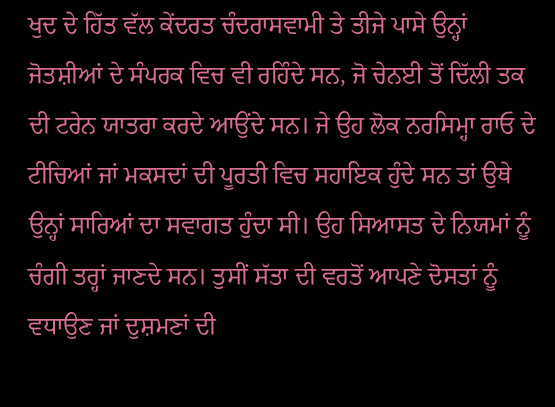ਖੁਦ ਦੇ ਹਿੱਤ ਵੱਲ ਕੇਂਦਰਤ ਚੰਦਰਾਸਵਾਮੀ ਤੇ ਤੀਜੇ ਪਾਸੇ ਉਨ੍ਹਾਂ ਜੋਤਸ਼ੀਆਂ ਦੇ ਸੰਪਰਕ ਵਿਚ ਵੀ ਰਹਿੰਦੇ ਸਨ, ਜੋ ਚੇਨਈ ਤੋਂ ਦਿੱਲੀ ਤਕ ਦੀ ਟਰੇਨ ਯਾਤਰਾ ਕਰਦੇ ਆਉਂਦੇ ਸਨ। ਜੇ ਉਹ ਲੋਕ ਨਰਸਿਮ੍ਹਾ ਰਾਓ ਦੇ ਟੀਚਿਆਂ ਜਾਂ ਮਕਸਦਾਂ ਦੀ ਪੂਰਤੀ ਵਿਚ ਸਹਾਇਕ ਹੁੰਦੇ ਸਨ ਤਾਂ ਉਥੇ ਉਨ੍ਹਾਂ ਸਾਰਿਆਂ ਦਾ ਸਵਾਗਤ ਹੁੰਦਾ ਸੀ। ਉਹ ਸਿਆਸਤ ਦੇ ਨਿਯਮਾਂ ਨੂੰ ਚੰਗੀ ਤਰ੍ਹਾਂ ਜਾਣਦੇ ਸਨ। ਤੁਸੀਂ ਸੱਤਾ ਦੀ ਵਰਤੋਂ ਆਪਣੇ ਦੋਸਤਾਂ ਨੂੰ ਵਧਾਉਣ ਜਾਂ ਦੁਸ਼ਮਣਾਂ ਦੀ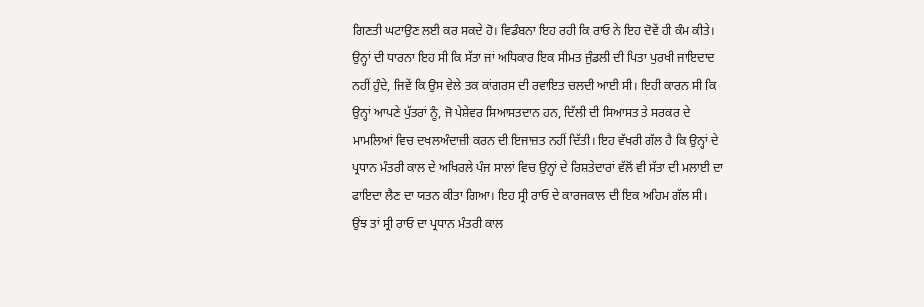ਗਿਣਤੀ ਘਟਾਉਣ ਲਈ ਕਰ ਸਕਦੇ ਹੋ। ਵਿਡੰਬਨਾ ਇਹ ਰਹੀ ਕਿ ਰਾਓ ਨੇ ਇਹ ਦੋਵੇਂ ਹੀ ਕੰਮ ਕੀਤੇ। ਉਨ੍ਹਾਂ ਦੀ ਧਾਰਨਾ ਇਹ ਸੀ ਕਿ ਸੱਤਾ ਜਾਂ ਅਧਿਕਾਰ ਇਕ ਸੀਮਤ ਜੁੰਡਲੀ ਦੀ ਪਿਤਾ ਪੁਰਖੀ ਜਾਇਦਾਦ ਨਹੀਂ ਹੁੰਦੇ, ਜਿਵੇਂ ਕਿ ਉਸ ਵੇਲੇ ਤਕ ਕਾਂਗਰਸ ਦੀ ਰਵਾਇਤ ਚਲਦੀ ਆਈ ਸੀ। ਇਹੀ ਕਾਰਨ ਸੀ ਕਿ ਉਨ੍ਹਾਂ ਆਪਣੇ ਪੁੱਤਰਾਂ ਨੂੰ, ਜੋ ਪੇਸ਼ੇਵਰ ਸਿਆਸਤਦਾਨ ਹਨ, ਦਿੱਲੀ ਦੀ ਸਿਆਸਤ ਤੇ ਸਰਕਰ ਦੇ ਮਾਮਲਿਆਂ ਵਿਚ ਦਖਲਅੰਦਾਜ਼ੀ ਕਰਨ ਦੀ ਇਜਾਜ਼ਤ ਨਹੀਂ ਦਿੱਤੀ। ਇਹ ਵੱਖਰੀ ਗੱਲ ਹੈ ਕਿ ਉਨ੍ਹਾਂ ਦੇ ਪ੍ਰਧਾਨ ਮੰਤਰੀ ਕਾਲ ਦੇ ਅਖਿਰਲੇ ਪੰਜ ਸਾਲਾਂ ਵਿਚ ਉਨ੍ਹਾਂ ਦੇ ਰਿਸ਼ਤੇਦਾਰਾਂ ਵੱਲੋਂ ਵੀ ਸੱਤਾ ਦੀ ਮਲਾਈ ਦਾ ਫਾਇਦਾ ਲੈਣ ਦਾ ਯਤਨ ਕੀਤਾ ਗਿਆ। ਇਹ ਸ੍ਰੀ ਰਾਓ ਦੇ ਕਾਰਜਕਾਲ ਦੀ ਇਕ ਅਹਿਮ ਗੱਲ ਸੀ। ਉਂਝ ਤਾਂ ਸ੍ਰੀ ਰਾਓ ਦਾ ਪ੍ਰਧਾਨ ਮੰਤਰੀ ਕਾਲ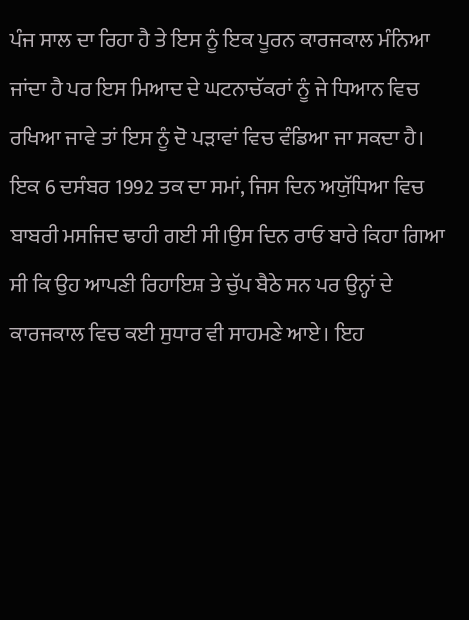ਪੰਜ ਸਾਲ ਦਾ ਰਿਹਾ ਹੈ ਤੇ ਇਸ ਨੂੰ ਇਕ ਪੂਰਨ ਕਾਰਜਕਾਲ ਮੰਨਿਆ ਜਾਂਦਾ ਹੈ ਪਰ ਇਸ ਮਿਆਦ ਦੇ ਘਟਨਾਚੱਕਰਾਂ ਨੂੰ ਜੇ ਧਿਆਨ ਵਿਚ ਰਖਿਆ ਜਾਵੇ ਤਾਂ ਇਸ ਨੂੰ ਦੋ ਪੜਾਵਾਂ ਵਿਚ ਵੰਡਿਆ ਜਾ ਸਕਦਾ ਹੈ। ਇਕ 6 ਦਸੰਬਰ 1992 ਤਕ ਦਾ ਸਮਾਂ, ਜਿਸ ਦਿਨ ਅਯੁੱਧਿਆ ਵਿਚ ਬਾਬਰੀ ਮਸਜਿਦ ਢਾਹੀ ਗਈ ਸੀ।ਉਸ ਦਿਨ ਰਾਓ ਬਾਰੇ ਕਿਹਾ ਗਿਆ ਸੀ ਕਿ ਉਹ ਆਪਣੀ ਰਿਹਾਇਸ਼ ਤੇ ਚੁੱਪ ਬੈਠੇ ਸਨ ਪਰ ਉਨ੍ਹਾਂ ਦੇ ਕਾਰਜਕਾਲ ਵਿਚ ਕਈ ਸੁਧਾਰ ਵੀ ਸਾਹਮਣੇ ਆਏ। ਇਹ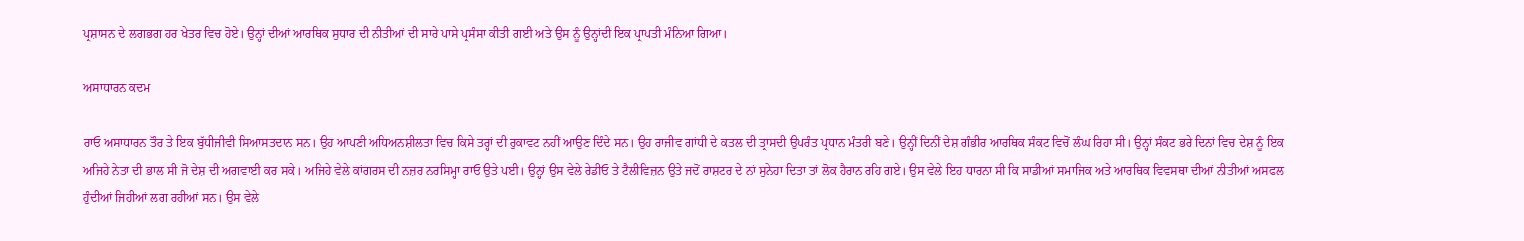ਪ੍ਰਸ਼ਾਸਨ ਦੇ ਲਗਭਗ ਹਰ ਖੇਤਰ ਵਿਚ ਹੋਏ। ਉਨ੍ਹਾਂ ਦੀਆਂ ਆਰਥਿਕ ਸੁਧਾਰ ਦੀ ਨੀਤੀਆਂ ਦੀ ਸਾਰੇ ਪਾਸੇ ਪ੍ਰਸੰਸਾ ਕੀਤੀ ਗਈ ਅਤੇ ਉਸ ਨੂੰ ਉਨ੍ਹਾਂਦੀ ਇਕ ਪ੍ਰਾਪਤੀ ਮੰਨਿਆ ਗਿਆ।

ਅਸਾਧਾਰਨ ਕਦਮ

ਰਾਓ ਅਸਾਧਾਰਨ ਤੌਰ ਤੇ ਇਕ ਬੁੱਧੀਜੀਵੀ ਸਿਆਸਤਦਾਨ ਸਨ। ਉਹ ਆਪਣੀ ਅਧਿਅਨਸ਼ੀਲਤਾ ਵਿਚ ਕਿਸੇ ਤਰ੍ਹਾਂ ਦੀ ਰੁਕਾਵਟ ਨਹੀਂ ਆਉਣ ਦਿੰਦੇ ਸਨ। ਉਹ ਰਾਜੀਵ ਗਾਂਧੀ ਦੇ ਕਤਲ ਦੀ ਤ੍ਰਾਸਦੀ ਉਪਰੰਤ ਪ੍ਰਧਾਨ ਮੰਤਰੀ ਬਣੇ। ਉਨ੍ਹੀਂ ਦਿਨੀਂ ਦੇਸ਼ ਗੰਭੀਰ ਆਰਥਿਕ ਸੰਕਟ ਵਿਚੋਂ ਲੰਘ ਰਿਹਾ ਸੀ। ਉਨ੍ਹਾਂ ਸੰਕਟ ਭਰੇ ਦਿਨਾਂ ਵਿਚ ਦੇਸ਼ ਨੂੰ ਇਕ ਅਜਿਹੇ ਨੇਤਾ ਦੀ ਭਾਲ ਸੀ ਜੋ ਦੇਸ਼ ਦੀ ਅਗਵਾਈ ਕਰ ਸਕੇ। ਅਜਿਹੇ ਵੇਲੇ ਕਾਂਗਰਸ ਦੀ ਨਜ਼ਰ ਨਰਸਿਮ੍ਹਾ ਰਾਓ ਉਤੇ ਪਈ। ਉਨ੍ਹਾਂ ਉਸ ਵੇਲੇ ਰੇਡੀਓ ਤੇ ਟੈਲੀਵਿਜ਼ਨ ਉਤੇ ਜਦੋਂ ਰਾਸ਼ਟਰ ਦੇ ਨਾਂ ਸੁਨੇਹਾ ਦਿਤਾ ਤਾਂ ਲੋਕ ਹੈਰਾਨ ਰਹਿ ਗਏ। ਉਸ ਵੇਲੇ ਇਹ ਧਾਰਨਾ ਸੀ ਕਿ ਸਾਡੀਆਂ ਸਮਾਜਿਕ ਅਤੇ ਆਰਥਿਕ ਵਿਵਸਥਾ ਦੀਆਂ ਨੀਤੀਆਂ ਅਸਫਲ ਹੁੰਦੀਆਂ ਜਿਹੀਆਂ ਲਗ ਰਹੀਆਂ ਸਨ। ਉਸ ਵੇਲੇ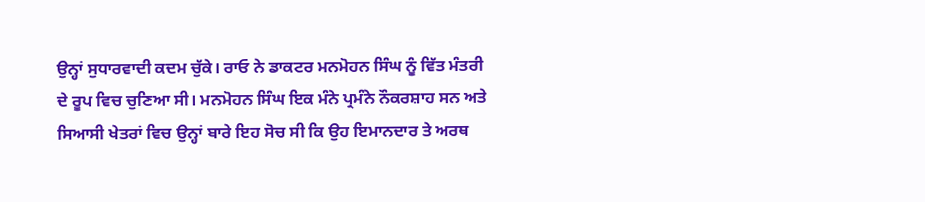ਉਨ੍ਹਾਂ ਸੁਧਾਰਵਾਦੀ ਕਦਮ ਚੁੱਕੇ। ਰਾਓ ਨੇ ਡਾਕਟਰ ਮਨਮੋਹਨ ਸਿੰਘ ਨੂੰ ਵਿੱਤ ਮੰਤਰੀ ਦੇ ਰੂਪ ਵਿਚ ਚੁਣਿਆ ਸੀ। ਮਨਮੋਹਨ ਸਿੰਘ ਇਕ ਮੰਨੇ ਪ੍ਰਮੰਨੇ ਨੌਕਰਸ਼ਾਹ ਸਨ ਅਤੇ ਸਿਆਸੀ ਖੇਤਰਾਂ ਵਿਚ ਉਨ੍ਹਾਂ ਬਾਰੇ ਇਹ ਸੋਚ ਸੀ ਕਿ ਉਹ ਇਮਾਨਦਾਰ ਤੇ ਅਰਥ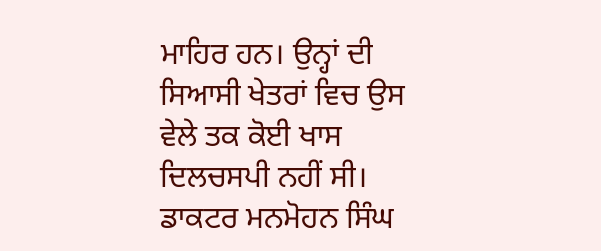ਮਾਹਿਰ ਹਨ। ਉਨ੍ਹਾਂ ਦੀ ਸਿਆਸੀ ਖੇਤਰਾਂ ਵਿਚ ਉਸ ਵੇਲੇ ਤਕ ਕੋਈ ਖਾਸ ਦਿਲਚਸਪੀ ਨਹੀਂ ਸੀ। ਡਾਕਟਰ ਮਨਮੋਹਨ ਸਿੰਘ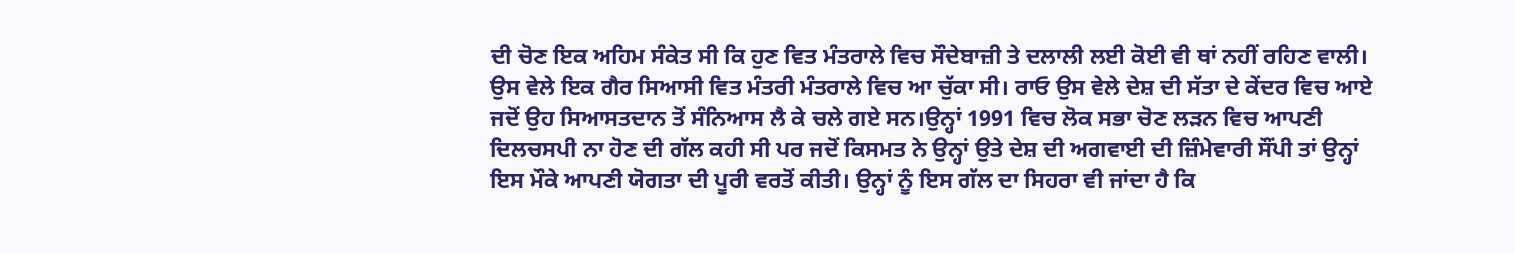ਦੀ ਚੋਣ ਇਕ ਅਹਿਮ ਸੰਕੇਤ ਸੀ ਕਿ ਹੁਣ ਵਿਤ ਮੰਤਰਾਲੇ ਵਿਚ ਸੌਦੇਬਾਜ਼ੀ ਤੇ ਦਲਾਲੀ ਲਈ ਕੋਈ ਵੀ ਥਾਂ ਨਹੀਂ ਰਹਿਣ ਵਾਲੀ। ਉਸ ਵੇਲੇ ਇਕ ਗੈਰ ਸਿਆਸੀ ਵਿਤ ਮੰਤਰੀ ਮੰਤਰਾਲੇ ਵਿਚ ਆ ਚੁੱਕਾ ਸੀ। ਰਾਓ ਉਸ ਵੇਲੇ ਦੇਸ਼ ਦੀ ਸੱਤਾ ਦੇ ਕੇਂਦਰ ਵਿਚ ਆਏ ਜਦੋਂ ਉਹ ਸਿਆਸਤਦਾਨ ਤੋਂ ਸੰਨਿਆਸ ਲੈ ਕੇ ਚਲੇ ਗਏ ਸਨ।ਉਨ੍ਹਾਂ 1991 ਵਿਚ ਲੋਕ ਸਭਾ ਚੋਣ ਲੜਨ ਵਿਚ ਆਪਣੀ ਦਿਲਚਸਪੀ ਨਾ ਹੋਣ ਦੀ ਗੱਲ ਕਹੀ ਸੀ ਪਰ ਜਦੋਂ ਕਿਸਮਤ ਨੇ ਉਨ੍ਹਾਂ ਉਤੇ ਦੇਸ਼ ਦੀ ਅਗਵਾਈ ਦੀ ਜ਼ਿੰਮੇਵਾਰੀ ਸੌਂਪੀ ਤਾਂ ਉਨ੍ਹਾਂ ਇਸ ਮੌਕੇ ਆਪਣੀ ਯੋਗਤਾ ਦੀ ਪੂਰੀ ਵਰਤੋਂ ਕੀਤੀ। ਉਨ੍ਹਾਂ ਨੂੰ ਇਸ ਗੱਲ ਦਾ ਸਿਹਰਾ ਵੀ ਜਾਂਦਾ ਹੈ ਕਿ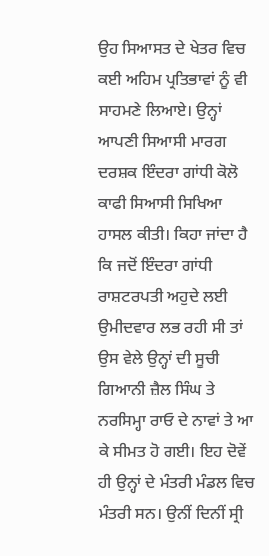ਉਹ ਸਿਆਸਤ ਦੇ ਖੇਤਰ ਵਿਚ ਕਈ ਅਹਿਮ ਪ੍ਰਤਿਭਾਵਾਂ ਨੂੰ ਵੀ ਸਾਹਮਣੇ ਲਿਆਏ। ਉਨ੍ਹਾਂ ਆਪਣੀ ਸਿਆਸੀ ਮਾਰਗ ਦਰਸ਼ਕ ਇੰਦਰਾ ਗਾਂਧੀ ਕੋਲੋ ਕਾਫੀ ਸਿਆਸੀ ਸਿਖਿਆ ਹਾਸਲ ਕੀਤੀ। ਕਿਹਾ ਜਾਂਦਾ ਹੈ ਕਿ ਜਦੋਂ ਇੰਦਰਾ ਗਾਂਧੀ ਰਾਸ਼ਟਰਪਤੀ ਅਹੁਦੇ ਲਈ ਉਮੀਦਵਾਰ ਲਭ ਰਹੀ ਸੀ ਤਾਂ ਉਸ ਵੇਲੇ ਉਨ੍ਹਾਂ ਦੀ ਸੂਚੀ ਗਿਆਨੀ ਜ਼ੈਲ ਸਿੰਘ ਤੇ ਨਰਸਿਮ੍ਹਾ ਰਾਓ ਦੇ ਨਾਵਾਂ ਤੇ ਆ ਕੇ ਸੀਮਤ ਹੋ ਗਈ। ਇਹ ਦੋਵੇਂ ਹੀ ਉਨ੍ਹਾਂ ਦੇ ਮੰਤਰੀ ਮੰਡਲ ਵਿਚ ਮੰਤਰੀ ਸਨ। ਉਨੀਂ ਦਿਨੀਂ ਸ੍ਰੀ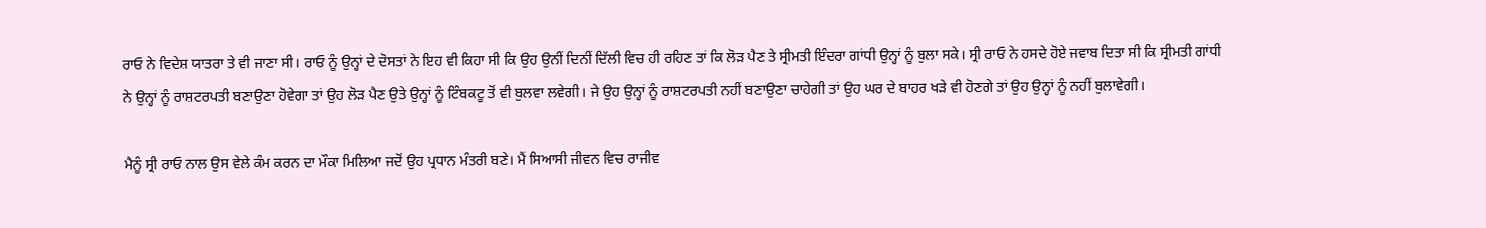ਰਾਓ ਨੇ ਵਿਦੇਸ਼ ਯਾਤਰਾ ਤੇ ਵੀ ਜਾਣਾ ਸੀ। ਰਾਓ ਨੂੰ ਉਨ੍ਹਾਂ ਦੇ ਦੋਸਤਾਂ ਨੇ ਇਹ ਵੀ ਕਿਹਾ ਸੀ ਕਿ ਉਹ ਉਨੀਂ ਦਿਨੀਂ ਦਿੱਲੀ ਵਿਚ ਹੀ ਰਹਿਣ ਤਾਂ ਕਿ ਲੋੜ ਪੈਣ ਤੇ ਸ੍ਰੀਮਤੀ ਇੰਦਰਾ ਗਾਂਧੀ ਉਨ੍ਹਾਂ ਨੂੰ ਬੁਲਾ ਸਕੇ। ਸ੍ਰੀ ਰਾਓ ਨੇ ਹਸਦੇ ਹੋਏ ਜਵਾਬ ਦਿਤਾ ਸੀ ਕਿ ਸ੍ਰੀਮਤੀ ਗਾਂਧੀ ਨੇ ਉਨ੍ਹਾਂ ਨੂੰ ਰਾਸ਼ਟਰਪਤੀ ਬਣਾਉਣਾ ਹੋਵੇਗਾ ਤਾਂ ਉਹ ਲੋੜ ਪੈਣ ਉਤੇ ਉਨ੍ਹਾਂ ਨੂੰ ਟਿੰਬਕਟੂ ਤੋਂ ਵੀ ਬੁਲਵਾ ਲਵੇਗੀ। ਜੇ ਉਹ ਉਨ੍ਹਾਂ ਨੂੰ ਰਾਸ਼ਟਰਪਤੀ ਨਹੀਂ ਬਣਾਉਣਾ ਚਾਹੇਗੀ ਤਾਂ ਉਹ ਘਰ ਦੇ ਬਾਹਰ ਖੜੇ ਵੀ ਹੋਣਗੇ ਤਾਂ ਉਹ ਉਨ੍ਹਾਂ ਨੂੰ ਨਹੀਂ ਬੁਲਾਵੇਗੀ।

ਮੈਨੂੰ ਸ੍ਰੀ ਰਾਓ ਨਾਲ ਉਸ ਵੇਲੇ ਕੰਮ ਕਰਨ ਦਾ ਮੌਕਾ ਮਿਲਿਆ ਜਦੋਂ ਉਹ ਪ੍ਰਧਾਨ ਮੰਤਰੀ ਬਣੇ। ਮੈਂ ਸਿਆਸੀ ਜੀਵਨ ਵਿਚ ਰਾਜੀਵ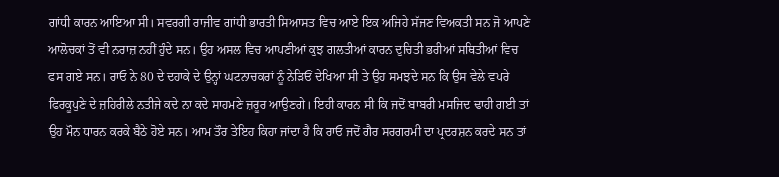ਗਾਂਧੀ ਕਾਰਨ ਆਇਆ ਸੀ। ਸਵਰਗੀ ਰਾਜੀਵ ਗਾਂਧੀ ਭਾਰਤੀ ਸਿਆਸਤ ਵਿਚ ਆਏ ਇਕ ਅਜਿਹੇ ਸੱਜਣ ਵਿਅਕਤੀ ਸਨ ਜੋ ਆਪਣੇ ਆਲੋਚਕਾਂ ਤੋਂ ਵੀ ਨਰਾਜ਼ ਨਹੀਂ ਹੁੰਦੇ ਸਨ। ਉਹ ਅਸਲ ਵਿਚ ਆਪਣੀਆਂ ਕੁਝ ਗਲਤੀਆਂ ਕਾਰਨ ਦੁਚਿਤੀ ਭਰੀਆਂ ਸਥਿਤੀਆਂ ਵਿਚ ਫਸ ਗਏ ਸਨ। ਰਾਓ ਨੇ 80 ਦੇ ਦਹਾਕੇ ਦੇ ਉਨ੍ਹਾਂ ਘਟਨਾਚਕਰਾਂ ਨੂੰ ਨੇੜਿਓਂ ਦੇਖਿਆ ਸੀ ਤੇ ਉਹ ਸਮਝਦੇ ਸਨ ਕਿ ਉਸ ਵੇਲੇ ਵਪਰੇ ਫਿਰਕੂਪੁਣੇ ਦੇ ਜ਼ਹਿਰੀਲੇ ਨਤੀਜੇ ਕਦੇ ਨਾ ਕਦੇ ਸਾਹਮਣੇ ਜ਼ਰੂਰ ਆਉਣਗੇ। ਇਹੀ ਕਾਰਨ ਸੀ ਕਿ ਜਦੋਂ ਬਾਬਰੀ ਮਸਜਿਦ ਢਾਹੀ ਗਈ ਤਾਂ ਉਹ ਮੌਨ ਧਾਰਨ ਕਰਕੇ ਬੈਠੇ ਹੋਏ ਸਨ। ਆਮ ਤੌਰ ਤੇਇਹ ਕਿਹਾ ਜਾਂਦਾ ਹੈ ਕਿ ਰਾਓ ਜਦੋਂ ਗੈਰ ਸਰਗਰਮੀ ਦਾ ਪ੍ਰਦਰਸ਼ਨ ਕਰਦੇ ਸਨ ਤਾਂ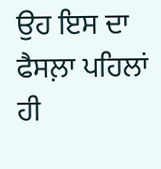ਉਹ ਇਸ ਦਾ ਫੈਸਲ਼ਾ ਪਹਿਲਾਂ ਹੀ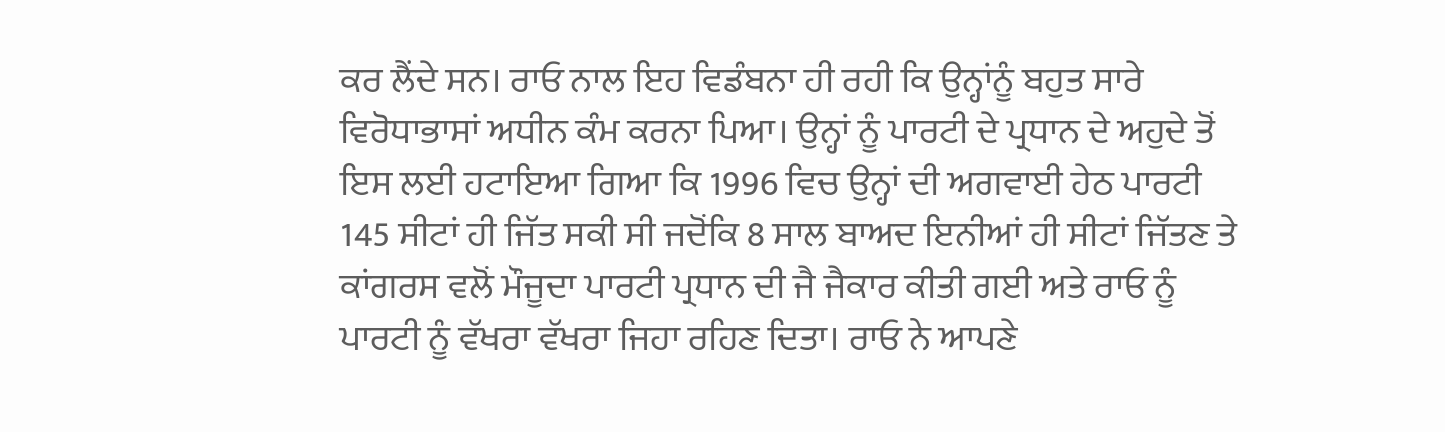ਕਰ ਲੈਂਦੇ ਸਨ। ਰਾਓ ਨਾਲ ਇਹ ਵਿਡੰਬਨਾ ਹੀ ਰਹੀ ਕਿ ਉਨ੍ਹਾਂਨੂੰ ਬਹੁਤ ਸਾਰੇ ਵਿਰੋਧਾਭਾਸਾਂ ਅਧੀਨ ਕੰਮ ਕਰਨਾ ਪਿਆ। ਉਨ੍ਹਾਂ ਨੂੰ ਪਾਰਟੀ ਦੇ ਪ੍ਰਧਾਨ ਦੇ ਅਹੁਦੇ ਤੋਂ ਇਸ ਲਈ ਹਟਾਇਆ ਗਿਆ ਕਿ 1996 ਵਿਚ ਉਨ੍ਹਾਂ ਦੀ ਅਗਵਾਈ ਹੇਠ ਪਾਰਟੀ 145 ਸੀਟਾਂ ਹੀ ਜਿੱਤ ਸਕੀ ਸੀ ਜਦੋਂਕਿ 8 ਸਾਲ ਬਾਅਦ ਇਨੀਆਂ ਹੀ ਸੀਟਾਂ ਜਿੱਤਣ ਤੇ ਕਾਂਗਰਸ ਵਲੋਂ ਮੌਜੂਦਾ ਪਾਰਟੀ ਪ੍ਰਧਾਨ ਦੀ ਜੈ ਜੈਕਾਰ ਕੀਤੀ ਗਈ ਅਤੇ ਰਾਓ ਨੂੰ ਪਾਰਟੀ ਨੂੰ ਵੱਖਰਾ ਵੱਖਰਾ ਜਿਹਾ ਰਹਿਣ ਦਿਤਾ। ਰਾਓ ਨੇ ਆਪਣੇ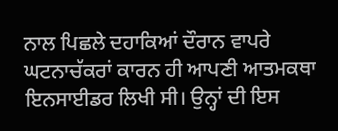ਨਾਲ ਪਿਛਲੇ ਦਹਾਕਿਆਂ ਦੌਰਾਨ ਵਾਪਰੇ ਘਟਨਾਚੱਕਰਾਂ ਕਾਰਨ ਹੀ ਆਪਣੀ ਆਤਮਕਥਾ ਇਨਸਾਈਡਰ ਲਿਖੀ ਸੀ। ਉਨ੍ਹਾਂ ਦੀ ਇਸ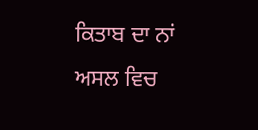ਕਿਤਾਬ ਦਾ ਨਾਂ ਅਸਲ ਵਿਚ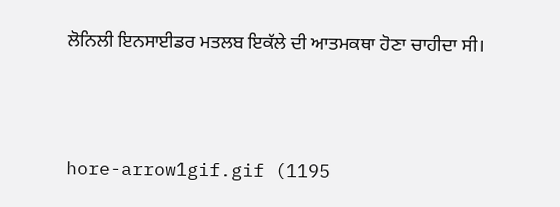ਲੋਨਿਲੀ ਇਨਸਾਈਡਰ ਮਤਲਬ ਇਕੱਲੇ ਦੀ ਆਤਮਕਥਾ ਹੋਣਾ ਚਾਹੀਦਾ ਸੀ।



hore-arrow1gif.gif (1195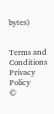bytes)


Terms and Conditions
Privacy Policy
©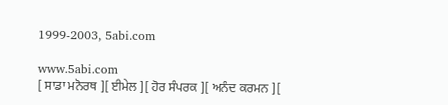1999-2003, 5abi.com

www.5abi.com
[ ਸਾਡਾ ਮਨੋਰਥ ][ ਈਮੇਲ ][ ਹੋਰ ਸੰਪਰਕ ][ ਅਨੰਦ ਕਰਮਨ ][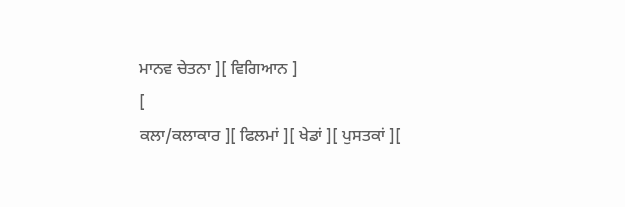ਮਾਨਵ ਚੇਤਨਾ ][ ਵਿਗਿਆਨ ]
[
ਕਲਾ/ਕਲਾਕਾਰ ][ ਫਿਲਮਾਂ ][ ਖੇਡਾਂ ][ ਪੁਸਤਕਾਂ ][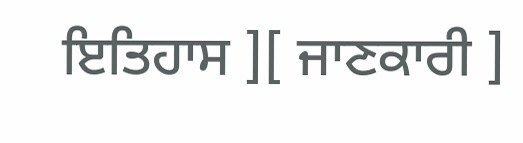ਇਤਿਹਾਸ ][ ਜਾਣਕਾਰੀ ]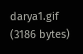darya1.gif (3186 bytes)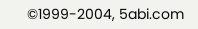©1999-2004, 5abi.com